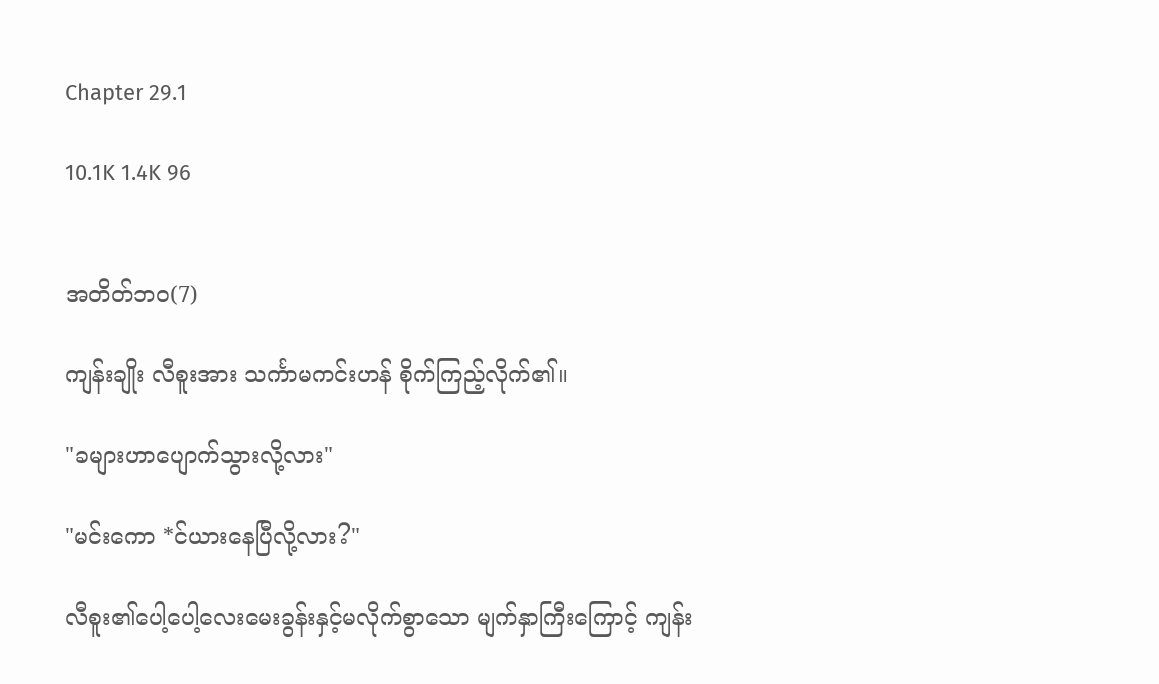Chapter 29.1

10.1K 1.4K 96


အတိတ်ဘဝ(7)

ကျန်းချိုး လီစူးအား သင်္ကာမကင်းဟန် စိုက်ကြည့်လိုက်၏။

"ခများဟာပျောက်သွားလို့လား"

"မင်းကော *င်ယားနေပြီလို့လား?"

လီစူး၏ပေါ့ပေါ့လေးမေးခွန်းနှင့်မလိုက်စွာသော မျက်နှာကြီးကြောင့် ကျန်း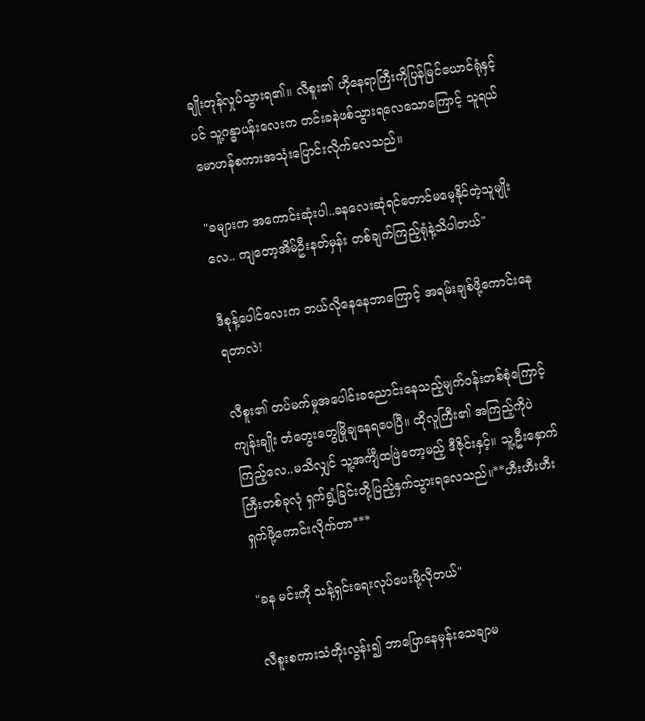ချိုးတုန်လှုပ်သွားရ၏။ လီစူး၏ ဟိုနေရာကြီးကိုပြန်မြင်ယောင်ရုံနှင့်ပင် သူ့ဂန္ဓာပန်းလေးက တင်းခနဲဖစ်သွားရလေသောကြောင့် သူရယ်မောဟန်စကားအသုံးပြောင်းလိုက်လေသည်။

"ခများက အကောင်းဆုံးပါ..ခနလေးဆုံရင်တောင်မမေ့နိုင်တဲ့သူမျိုးလေ.. ကျတော့အိမ်ဦးနတ်မှန်း တစ်ချက်ကြည့်ရုံနဲ့သိပါတယ်"

ဒီစုန့်ပေါင်လေးက ဘယ်လိုနေနေဘာကြောင့် အရမ်းချစ်ဖို့ကောင်းနေရတာလဲ!

လီစူး၏ တပ်မက်မှုအပေါင်းခညောင်းနေသည့်မျက်ဝန်းတစ်စုံကြောင့် ကျန်းချိုး တံတွေးတွေမြိုချနေရပေပြီ။ ထိုလူကြီး၏ အကြည့်ကိုပဲကြည့်လေ..မသိလျှင် သူ့အင်္ကျီထဖြဲတော့မည့် ဒီဇိုင်းနှင့်။ သူ့ဦးနှောက်ကြီးတစ်ခုလုံ ရှက်ရွံ့ခြင်းတို့ပြည့်နှက်သွားရလေသည်။**ဟီးဟီးဟီး ရှက်ဖို့ကောင်းလိုက်တာ***

"ခန မင်းကို သန့်ရှင်းရေးလုပ်ပေးဖို့လိုတယ်"

လီစူးစကားသံတိုးလွန်း၍ ဘာပြောနေမှန်းသေချာမ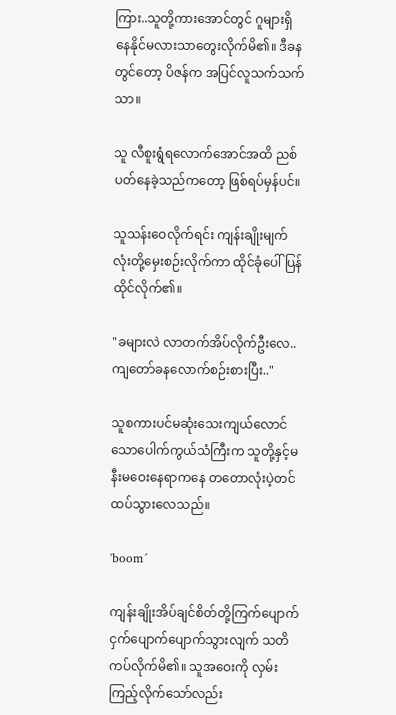ကြား..သူတို့ကားအောင်တွင် ဂူများရှိနေနိုင်မလားသာတွေးလိုက်မိ၏။ ဒီခနတွင်တော့ ပိဇန်က အပြင်လူသက်သက်သာ။

သူ လီစူးရွံရလောက်အောင်အထိ ညစ်ပတ်နေခဲ့သည်ကတော့ ဖြစ်ရပ်မှန်ပင်။

သူသန်းဝေလိုက်ရင်း ကျန်းချိုးမျက်လုံးတို့မှေးစဉ်းလိုက်ကာ ထိုင်ခုံပေါ်ပြန်ထိုင်လိုက်၏။

"ခများလဲ လာတက်အိပ်လိုက်ဦးလေ..ကျတော်ခနလောက်စဉ်းစားပြီး.."

သူစကားပင်မဆုံးသေးကျယ်လောင်သောပေါက်ကွယ်သံကြီးက သူတို့နှင့်မနီးမဝေးနေရာကနေ တတောလုံးပဲ့တင်ထပ်သွားလေသည်။

'boom´

ကျန်းချိုးအိပ်ချင်စိတ်တို့ကြက်ပျောက်ငှက်ပျောက်ပျောက်သွားလျက် သတိကပ်လိုက်မိ၏။ သူအဝေးကို လှမ်းကြည့်လိုက်သော်လည်း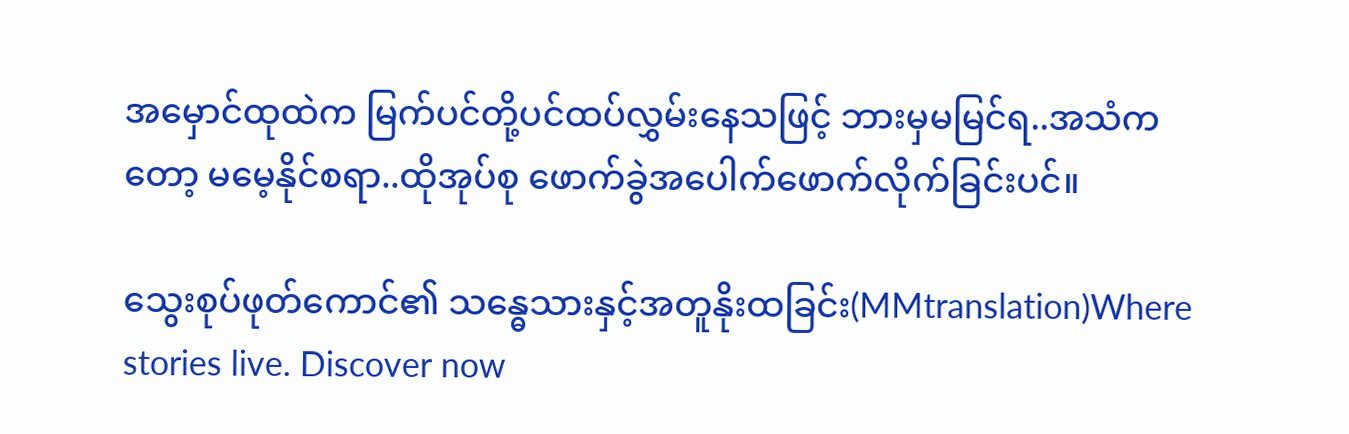အမှောင်ထုထဲက မြက်ပင်တို့ပင်ထပ်လွှမ်းနေသဖြင့် ဘားမှမမြင်ရ..အသံကတော့ မမေ့နိုင်စရာ..ထိုအုပ်စု ဖောက်ခွဲအပေါက်ဖောက်လိုက်ခြင်းပင်။

သွေးစုပ်ဖုတ်ကောင်၏ သန္ဓေသားနှင့်အတူနိုးထခြင်း(MMtranslation)Where stories live. Discover now